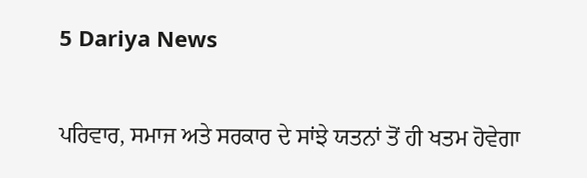5 Dariya News

ਪਰਿਵਾਰ, ਸਮਾਜ ਅਤੇ ਸਰਕਾਰ ਦੇ ਸਾਂਝੇ ਯਤਨਾਂ ਤੋਂ ਹੀ ਖਤਮ ਹੋਵੇਗਾ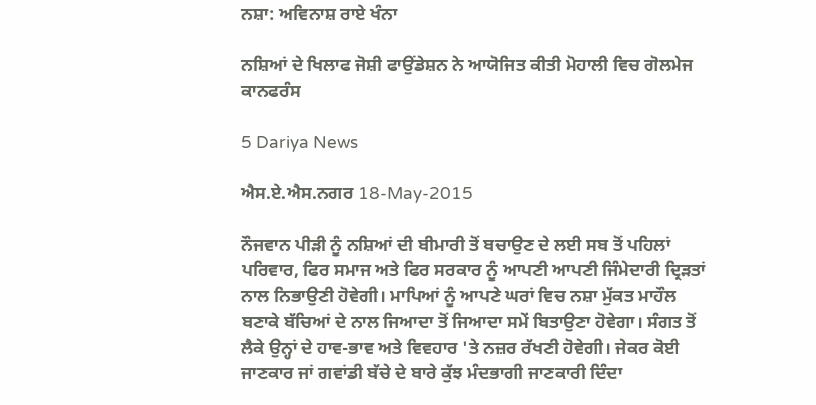ਨਸ਼ਾ: ਅਵਿਨਾਸ਼ ਰਾਏ ਖੰਨਾ

ਨਸ਼ਿਆਂ ਦੇ ਖਿਲਾਫ ਜੋਸ਼ੀ ਫਾਉਂਡੇਸ਼ਨ ਨੇ ਆਯੋਜਿਤ ਕੀਤੀ ਮੋਹਾਲੀ ਵਿਚ ਗੋਲਮੇਜ ਕਾਨਫਰੰਸ

5 Dariya News

ਐਸ.ਏ.ਐਸ.ਨਗਰ 18-May-2015

ਨੌਜਵਾਨ ਪੀੜੀ ਨੂੰ ਨਸ਼ਿਆਂ ਦੀ ਬੀਮਾਰੀ ਤੋਂ ਬਚਾਉਣ ਦੇ ਲਈ ਸਬ ਤੋਂ ਪਹਿਲਾਂ ਪਰਿਵਾਰ, ਫਿਰ ਸਮਾਜ ਅਤੇ ਫਿਰ ਸਰਕਾਰ ਨੂੰ ਆਪਣੀ ਆਪਣੀ ਜਿੰਮੇਦਾਰੀ ਦ੍ਰਿੜਤਾਂ ਨਾਲ ਨਿਭਾਉਣੀ ਹੋਵੇਗੀ। ਮਾਪਿਆਂ ਨੂੰ ਆਪਣੇ ਘਰਾਂ ਵਿਚ ਨਸ਼ਾ ਮੁੱਕਤ ਮਾਹੌਲ ਬਣਾਕੇ ਬੱਚਿਆਂ ਦੇ ਨਾਲ ਜਿਆਦਾ ਤੋਂ ਜਿਆਦਾ ਸਮੇਂ ਬਿਤਾਉਣਾ ਹੋਵੇਗਾ। ਸੰਗਤ ਤੋਂ ਲੈਕੇ ਉਨ੍ਹਾਂ ਦੇ ਹਾਵ-ਭਾਵ ਅਤੇ ਵਿਵਹਾਰ 'ਤੇ ਨਜ਼ਰ ਰੱਖਣੀ ਹੋਵੇਗੀ। ਜੇਕਰ ਕੋਈ ਜਾਣਕਾਰ ਜਾਂ ਗਵਾਂਡੀ ਬੱਚੇ ਦੇ ਬਾਰੇ ਕੁੱਝ ਮੰਦਭਾਗੀ ਜਾਣਕਾਰੀ ਦਿੰਦਾ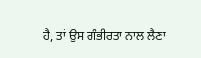ਹੈ, ਤਾਂ ਉਸ ਗੰਭੀਰਤਾ ਨਾਲ ਲੈਣਾ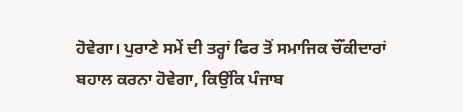ਹੋਵੇਗਾ। ਪੁਰਾਣੇ ਸਮੇਂ ਦੀ ਤਰ੍ਹਾਂ ਫਿਰ ਤੋਂ ਸਮਾਜਿਕ ਚੌਂਕੀਦਾਰਾਂ ਬਹਾਲ ਕਰਨਾ ਹੋਵੇਗਾ, ਕਿਉਂਕਿ ਪੰਜਾਬ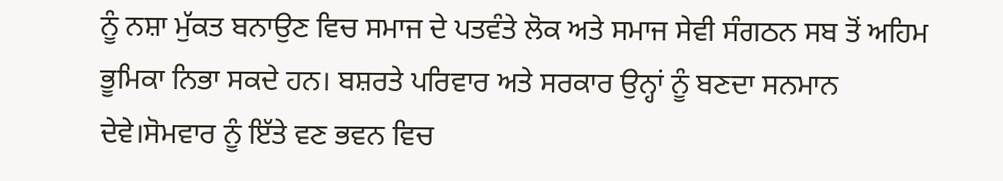ਨੂੰ ਨਸ਼ਾ ਮੁੱਕਤ ਬਨਾਉਣ ਵਿਚ ਸਮਾਜ ਦੇ ਪਤਵੰਤੇ ਲੋਕ ਅਤੇ ਸਮਾਜ ਸੇਵੀ ਸੰਗਠਨ ਸਬ ਤੋਂ ਅਹਿਮ ਭੂਮਿਕਾ ਨਿਭਾ ਸਕਦੇ ਹਨ। ਬਸ਼ਰਤੇ ਪਰਿਵਾਰ ਅਤੇ ਸਰਕਾਰ ਉਨ੍ਹਾਂ ਨੂੰ ਬਣਦਾ ਸਨਮਾਨ ਦੇਵੇ।ਸੋਮਵਾਰ ਨੂੰ ਇੱਤੇ ਵਣ ਭਵਨ ਵਿਚ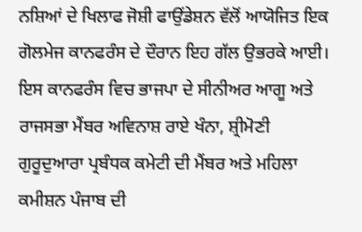ਨਸ਼ਿਆਂ ਦੇ ਖਿਲਾਫ ਜੋਸ਼ੀ ਫਾਉਂਡੇਸ਼ਨ ਵੱਲੋਂ ਆਯੋਜਿਤ ਇਕ ਗੋਲਮੇਜ ਕਾਨਫਰੰਸ ਦੇ ਦੌਰਾਨ ਇਹ ਗੱਲ ਉਭਰਕੇ ਆਈ। ਇਸ ਕਾਨਫਰੰਸ ਵਿਚ ਭਾਜਪਾ ਦੇ ਸੀਨੀਅਰ ਆਗੂ ਅਤੇ ਰਾਜਸਭਾ ਮੈਂਬਰ ਅਵਿਨਾਸ਼ ਰਾਏ ਖੰਨਾ, ਸ਼੍ਰੀਮੋਣੀ ਗੁਰੂਦੁਆਰਾ ਪ੍ਰਬੰਧਕ ਕਮੇਟੀ ਦੀ ਮੈਂਬਰ ਅਤੇ ਮਹਿਲਾ ਕਮੀਸ਼ਨ ਪੰਜਾਬ ਦੀ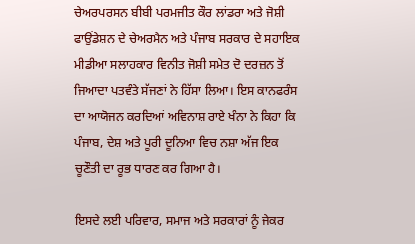ਚੇਅਰਪਰਸਨ ਬੀਬੀ ਪਰਮਜੀਤ ਕੌਰ ਲਾਂਡਰਾ ਅਤੇ ਜੋਸ਼ੀ ਫਾਉਂਡੇਸ਼ਨ ਦੇ ਚੇਅਰਮੈਨ ਅਤੇ ਪੰਜਾਬ ਸਰਕਾਰ ਦੇ ਸਹਾਇਕ ਮੀਡੀਆ ਸਲਾਹਕਾਰ ਵਿਨੀਤ ਜੋਸ਼ੀ ਸਮੇਤ ਦੋ ਦਰਜ਼ਨ ਤੋਂ ਜਿਆਦਾ ਪਤਵੰਤੇ ਸੱਜਣਾਂ ਨੇ ਹਿੱਸਾ ਲਿਆ। ਇਸ ਕਾਨਫਰੰਸ ਦਾ ਆਯੋਜਨ ਕਰਦਿਆਂ ਅਵਿਨਾਸ਼ ਰਾਏ ਖੰਨਾ ਨੇ ਕਿਹਾ ਕਿ ਪੰਜਾਬ, ਦੇਸ਼ ਅਤੇ ਪੂਰੀ ਦੂਨਿਆ ਵਿਚ ਨਸ਼ਾ ਅੱਜ ਇਕ ਚੂਣੌਤੀ ਦਾ ਰੂਭ ਧਾਰਣ ਕਰ ਗਿਆ ਹੈ।

ਇਸਦੇ ਲਈ ਪਰਿਵਾਰ, ਸਮਾਜ ਅਤੇ ਸਰਕਾਰਾਂ ਨੂੰ ਜੇਕਰ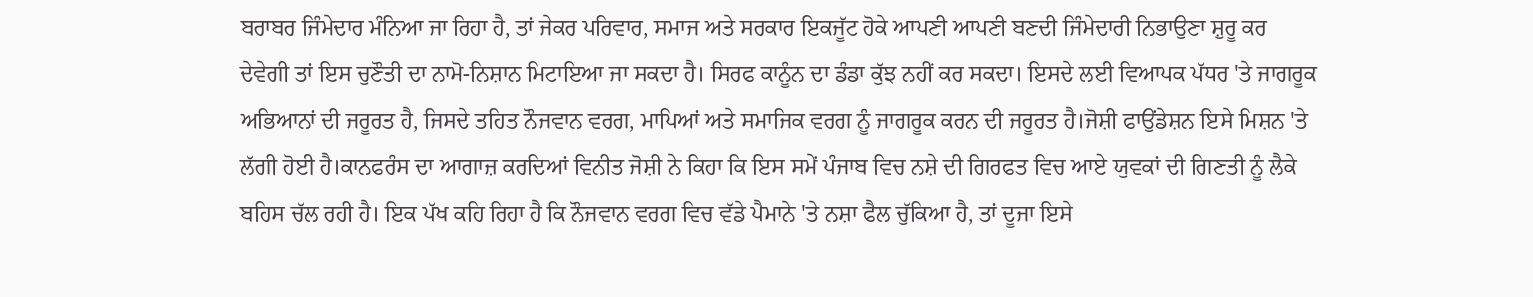ਬਰਾਬਰ ਜਿੰਮੇਦਾਰ ਮੰਨਿਆ ਜਾ ਰਿਹਾ ਹੈ, ਤਾਂ ਜੇਕਰ ਪਰਿਵਾਰ, ਸਮਾਜ ਅਤੇ ਸਰਕਾਰ ਇਕਜੂੱਟ ਹੋਕੇ ਆਪਣੀ ਆਪਣੀ ਬਣਦੀ ਜਿੰਮੇਦਾਰੀ ਨਿਭਾਉਣਾ ਸ਼ੁਰੂ ਕਰ ਦੇਵੇਗੀ ਤਾਂ ਇਸ ਚੁਣੌਤੀ ਦਾ ਨਾਮੋ-ਨਿਸ਼ਾਨ ਮਿਟਾਇਆ ਜਾ ਸਕਦਾ ਹੈ। ਸਿਰਫ ਕਾਨੂੰਨ ਦਾ ਡੰਡਾ ਕੁੱਝ ਨਹੀਂ ਕਰ ਸਕਦਾ। ਇਸਦੇ ਲਈ ਵਿਆਪਕ ਪੱਧਰ 'ਤੇ ਜਾਗਰੂਕ ਅਭਿਆਨਾਂ ਦੀ ਜਰੂਰਤ ਹੈ, ਜਿਸਦੇ ਤਹਿਤ ਨੌਜਵਾਨ ਵਰਗ, ਮਾਪਿਆਂ ਅਤੇ ਸਮਾਜਿਕ ਵਰਗ ਨੂੰ ਜਾਗਰੂਕ ਕਰਨ ਦੀ ਜਰੂਰਤ ਹੈ।ਜੋਸ਼ੀ ਫਾਉਂਡੇਸ਼ਨ ਇਸੇ ਮਿਸ਼ਨ 'ਤੇ ਲੱਗੀ ਹੋਈ ਹੈ।ਕਾਨਫਰੰਸ ਦਾ ਆਗਾਜ਼ ਕਰਦਿਆਂ ਵਿਨੀਤ ਜੋਸ਼ੀ ਨੇ ਕਿਹਾ ਕਿ ਇਸ ਸਮੇਂ ਪੰਜਾਬ ਵਿਚ ਨਸ਼ੇ ਦੀ ਗਿਰਫਤ ਵਿਚ ਆਏ ਯੁਵਕਾਂ ਦੀ ਗਿਣਤੀ ਨੂੰ ਲੈਕੇ ਬਹਿਸ ਚੱਲ ਰਹੀ ਹੈ। ਇਕ ਪੱਖ ਕਹਿ ਰਿਹਾ ਹੈ ਕਿ ਨੌਜਵਾਨ ਵਰਗ ਵਿਚ ਵੱਡੇ ਪੈਮਾਨੇ 'ਤੇ ਨਸ਼ਾ ਫੈਲ ਚੁੱਕਿਆ ਹੈ, ਤਾਂ ਦੂਜਾ ਇਸੇ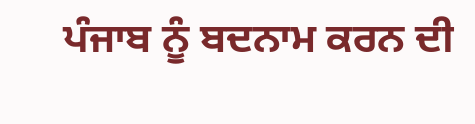ਪੰਜਾਬ ਨੂੰ ਬਦਨਾਮ ਕਰਨ ਦੀ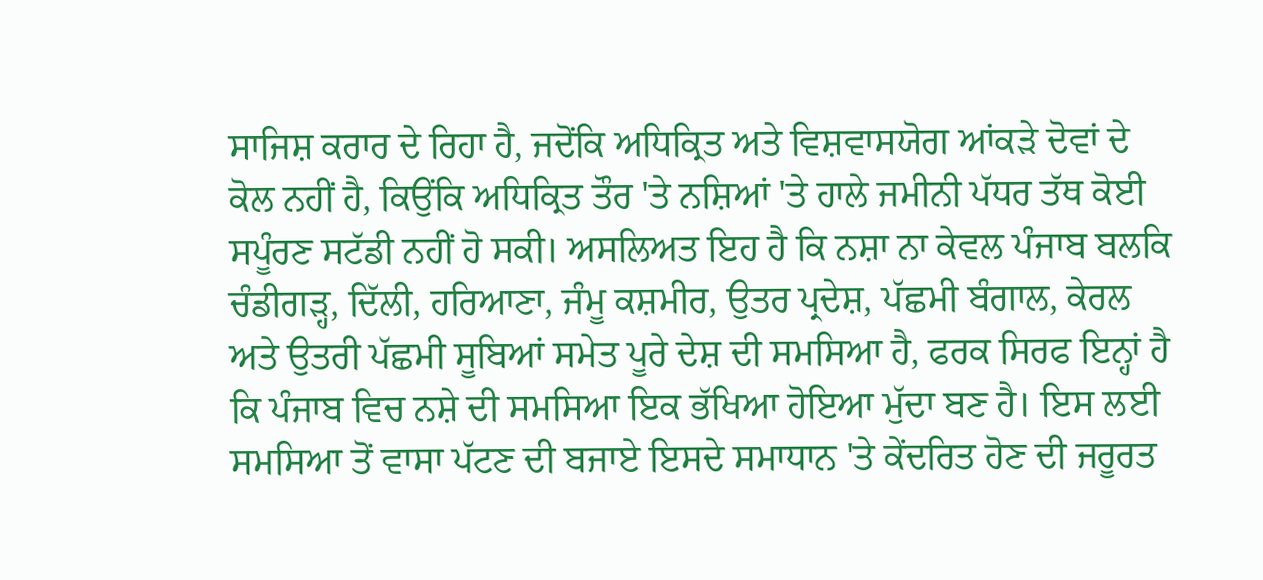ਸਾਜਿਸ਼ ਕਰਾਰ ਦੇ ਰਿਹਾ ਹੈ, ਜਦੋਂਕਿ ਅਧਿਕ੍ਰਿਤ ਅਤੇ ਵਿਸ਼ਵਾਸਯੋਗ ਆਂਕੜੇ ਦੋਵਾਂ ਦੇ ਕੋਲ ਨਹੀਂ ਹੈ, ਕਿਉਂਕਿ ਅਧਿਕ੍ਰਿਤ ਤੌਰ 'ਤੇ ਨਸ਼ਿਆਂ 'ਤੇ ਹਾਲੇ ਜਮੀਨੀ ਪੱਧਰ ਤੱਥ ਕੋਈ ਸਪੂੰਰਣ ਸਟੱਡੀ ਨਹੀਂ ਹੋ ਸਕੀ। ਅਸਲਿਅਤ ਇਹ ਹੈ ਕਿ ਨਸ਼ਾ ਨਾ ਕੇਵਲ ਪੰਜਾਬ ਬਲਕਿ ਚੰਡੀਗੜ੍ਹ, ਦਿੱਲੀ, ਹਰਿਆਣਾ, ਜੰਮੂ ਕਸ਼ਮੀਰ, ਉਤਰ ਪ੍ਰਦੇਸ਼, ਪੱਛਮੀ ਬੰਗਾਲ, ਕੇਰਲ ਅਤੇ ਉਤਰੀ ਪੱਛਮੀ ਸੂਬਿਆਂ ਸਮੇਤ ਪੂਰੇ ਦੇਸ਼ ਦੀ ਸਮਸਿਆ ਹੈ, ਫਰਕ ਸਿਰਫ ਇਨ੍ਹਾਂ ਹੈ ਕਿ ਪੰਜਾਬ ਵਿਚ ਨਸ਼ੇ ਦੀ ਸਮਸਿਆ ਇਕ ਭੱਖਿਆ ਹੋਇਆ ਮੁੱਦਾ ਬਣ ਹੈ। ਇਸ ਲਈ ਸਮਸਿਆ ਤੋਂ ਵਾਸਾ ਪੱਟਣ ਦੀ ਬਜਾਏ ਇਸਦੇ ਸਮਾਧਾਨ 'ਤੇ ਕੇਂਦਰਿਤ ਹੋਣ ਦੀ ਜਰੂਰਤ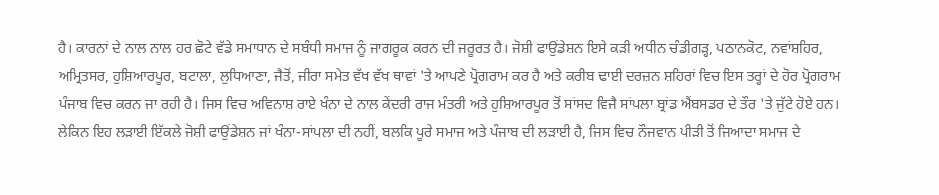ਹੈ। ਕਾਰਨਾਂ ਦੇ ਨਾਲ ਨਾਲ ਹਰ ਛੋਟੇ ਵੱਡੇ ਸਮਾਧਾਨ ਦੇ ਸਬੰਧੀ ਸਮਾਜ ਨੂੰ ਜਾਗਰੂਕ ਕਰਨ ਦੀ ਜਰੂਰਤ ਹੈ। ਜੋਸ਼ੀ ਫਾਉਂਡੇਸ਼ਨ ਇਸੇ ਕੜੀ ਅਧੀਨ ਚੰਡੀਗੜ੍ਹ, ਪਠਾਨਕੋਟ, ਨਵਾਂਸ਼ਹਿਰ, ਅਮ੍ਰਿਤਸਰ, ਹੁਸ਼ਿਆਰਪੂਰ, ਬਟਾਲਾ, ਲੁਧਿਆਣਾ, ਜੈਤੋਂ, ਜੀਰਾ ਸਮੇਤ ਵੱਖ ਵੱਖ ਥਾਵਾਂ 'ਤੇ ਆਪਣੇ ਪ੍ਰੋਗਰਾਮ ਕਰ ਹੈ ਅਤੇ ਕਰੀਬ ਢਾਈ ਦਰਜ਼ਨ ਸ਼ਹਿਰਾਂ ਵਿਚ ਇਸ ਤਰ੍ਹਾਂ ਦੇ ਹੋਰ ਪ੍ਰੋਗਰਾਮ ਪੰਜਾਬ ਵਿਚ ਕਰਨ ਜਾ ਰਹੀ ਹੈ। ਜਿਸ ਵਿਚ ਅਵਿਨਾਸ਼ ਰਾਏ ਖੰਨਾ ਦੇ ਨਾਲ ਕੇਂਦਰੀ ਰਾਜ ਮੰਤਰੀ ਅਤੇ ਹੁਸ਼ਿਆਰਪੂਰ ਤੋਂ ਸਾਂਸਦ ਵਿਜੈ ਸਾਂਪਲਾ ਬ੍ਰਾਂਡ ਐਂਬਸਡਰ ਦੇ ਤੌਰ 'ਤੇ ਜੁੱਟੇ ਹੋਏ ਹਨ। ਲੇਕਿਨ ਇਹ ਲੜਾਈ ਇੱਕਲੇ ਜੋਸ਼ੀ ਫਾਉਂਡੇਸ਼ਨ ਜਾਂ ਖੰਨਾ-ਸਾਂਪਲਾ ਦੀ ਨਹੀਂ, ਬਲਕਿ ਪੂਰੇ ਸਮਾਜ ਅਤੇ ਪੰਜਾਬ ਦੀ ਲੜਾਈ ਹੈ, ਜਿਸ ਵਿਚ ਨੌਜਵਾਨ ਪੀੜੀ ਤੋਂ ਜਿਆਦਾ ਸਮਾਜ ਦੇ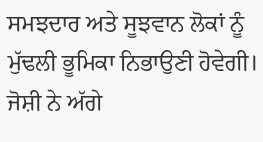ਸਮਝਦਾਰ ਅਤੇ ਸੂਝਵਾਨ ਲੋਕਾਂ ਨੂੰ ਮੁੱਢਲੀ ਭੂਮਿਕਾ ਨਿਭਾਉਣੀ ਹੋਵੇਗੀ। ਜੋਸ਼ੀ ਨੇ ਅੱਗੇ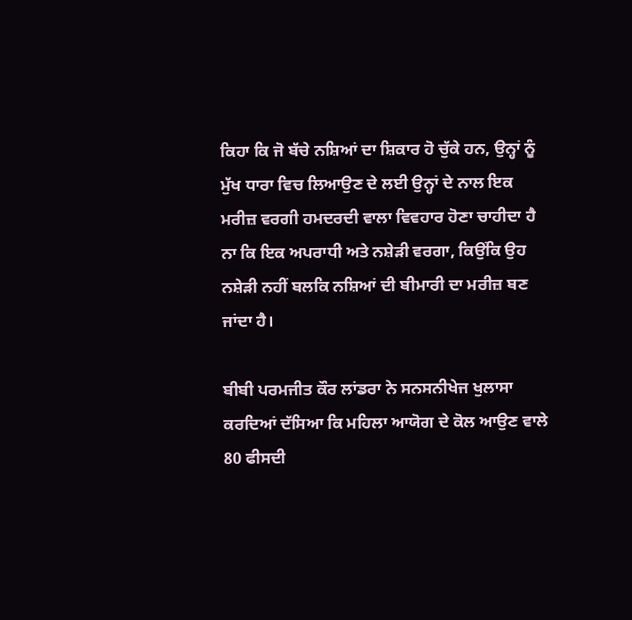ਕਿਹਾ ਕਿ ਜੋ ਬੱਚੇ ਨਸ਼ਿਆਂ ਦਾ ਸ਼ਿਕਾਰ ਹੋ ਚੁੱਕੇ ਹਨ, ਉਨ੍ਹਾਂ ਨੂੰ ਮੁੱਖ ਧਾਰਾ ਵਿਚ ਲਿਆਉਣ ਦੇ ਲਈ ਉਨ੍ਹਾਂ ਦੇ ਨਾਲ ਇਕ ਮਰੀਜ਼ ਵਰਗੀ ਹਮਦਰਦੀ ਵਾਲਾ ਵਿਵਹਾਰ ਹੋਣਾ ਚਾਹੀਦਾ ਹੈ ਨਾ ਕਿ ਇਕ ਅਪਰਾਧੀ ਅਤੇ ਨਸ਼ੇੜੀ ਵਰਗਾ, ਕਿਉਂਕਿ ਉਹ ਨਸ਼ੇੜੀ ਨਹੀਂ ਬਲਕਿ ਨਸ਼ਿਆਂ ਦੀ ਬੀਮਾਰੀ ਦਾ ਮਰੀਜ਼ ਬਣ ਜਾਂਦਾ ਹੈ।

ਬੀਬੀ ਪਰਮਜੀਤ ਕੌਰ ਲਾਂਡਰਾ ਨੇ ਸਨਸਨੀਖੇਜ ਖੁਲਾਸਾ ਕਰਦਿਆਂ ਦੱਸਿਆ ਕਿ ਮਹਿਲਾ ਆਯੋਗ ਦੇ ਕੋਲ ਆਉਣ ਵਾਲੇ 80 ਫੀਸਦੀ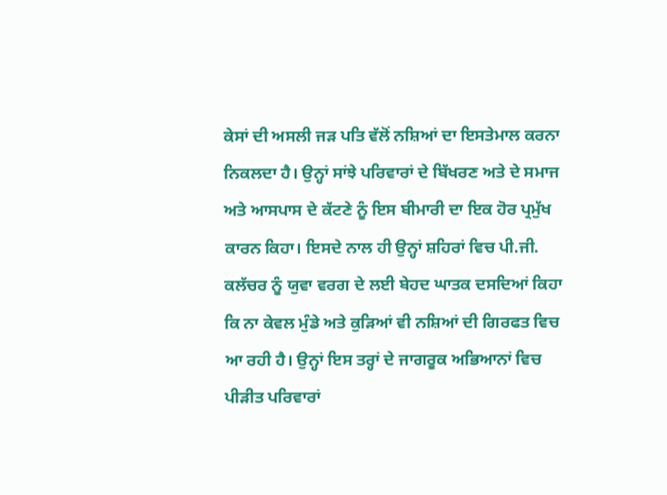ਕੇਸਾਂ ਦੀ ਅਸਲੀ ਜੜ ਪਤਿ ਵੱਲੋਂ ਨਸ਼ਿਆਂ ਦਾ ਇਸਤੇਮਾਲ ਕਰਨਾ ਨਿਕਲਦਾ ਹੈ। ਉਨ੍ਹਾਂ ਸਾਂਝੇ ਪਰਿਵਾਰਾਂ ਦੇ ਬਿੱਖਰਣ ਅਤੇ ਦੇ ਸਮਾਜ ਅਤੇ ਆਸਪਾਸ ਦੇ ਕੱਟਣੇ ਨੂੰ ਇਸ ਬੀਮਾਰੀ ਦਾ ਇਕ ਹੋਰ ਪ੍ਰਮੁੱਖ ਕਾਰਨ ਕਿਹਾ। ਇਸਦੇ ਨਾਲ ਹੀ ਉਨ੍ਹਾਂ ਸ਼ਹਿਰਾਂ ਵਿਚ ਪੀ.ਜੀ. ਕਲੱਚਰ ਨੂੰ ਯੁਵਾ ਵਰਗ ਦੇ ਲਈ ਬੇਹਦ ਘਾਤਕ ਦਸਦਿਆਂ ਕਿਹਾ ਕਿ ਨਾ ਕੇਵਲ ਮੁੰਡੇ ਅਤੇ ਕੁੜਿਆਂ ਵੀ ਨਸ਼ਿਆਂ ਦੀ ਗਿਰਫਤ ਵਿਚ ਆ ਰਹੀ ਹੈ। ਉਨ੍ਹਾਂ ਇਸ ਤਰ੍ਹਾਂ ਦੇ ਜਾਗਰੂਕ ਅਭਿਆਨਾਂ ਵਿਚ ਪੀੜੀਤ ਪਰਿਵਾਰਾਂ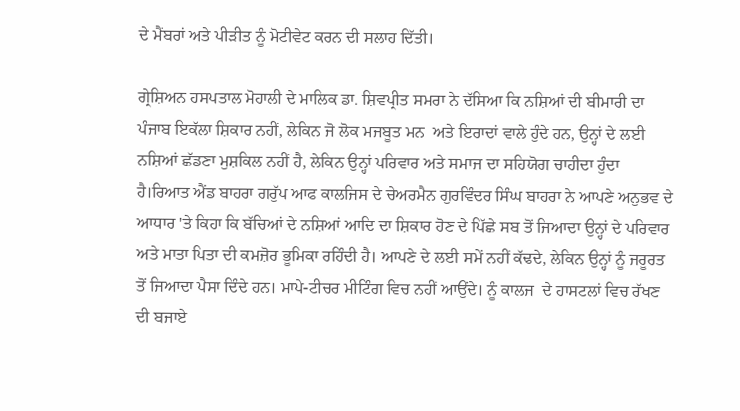ਦੇ ਮੈਂਬਰਾਂ ਅਤੇ ਪੀੜੀਤ ਨੂੰ ਮੋਟੀਵੇਟ ਕਰਨ ਦੀ ਸਲਾਹ ਦਿੱਤੀ।

ਗ੍ਰੇਸ਼ਿਅਨ ਹਸਪਤਾਲ ਮੋਹਾਲੀ ਦੇ ਮਾਲਿਕ ਡਾ. ਸ਼ਿਵਪ੍ਰੀਤ ਸਮਰਾ ਨੇ ਦੱਸਿਆ ਕਿ ਨਸ਼ਿਆਂ ਦੀ ਬੀਮਾਰੀ ਦਾ ਪੰਜਾਬ ਇਕੱਲਾ ਸ਼ਿਕਾਰ ਨਹੀਂ, ਲੇਕਿਨ ਜੋ ਲੋਕ ਮਜਬੂਤ ਮਨ  ਅਤੇ ਇਰਾਦਾਂ ਵਾਲੇ ਹੁੰਦੇ ਹਨ, ਉਨ੍ਹਾਂ ਦੇ ਲਈ ਨਸ਼ਿਆਂ ਛੱਡਣਾ ਮੁਸ਼ਕਿਲ ਨਹੀਂ ਹੈ, ਲੇਕਿਨ ਉਨ੍ਹਾਂ ਪਰਿਵਾਰ ਅਤੇ ਸਮਾਜ ਦਾ ਸਹਿਯੋਗ ਚਾਹੀਦਾ ਹੁੰਦਾ ਹੈ।ਰਿਆਤ ਐਂਡ ਬਾਹਰਾ ਗਰੁੱਪ ਆਫ ਕਾਲਜਿਸ ਦੇ ਚੇਅਰਮੈਨ ਗੁਰਵਿੰਦਰ ਸਿੰਘ ਬਾਹਰਾ ਨੇ ਆਪਣੇ ਅਨੁਭਵ ਦੇ ਆਧਾਰ 'ਤੇ ਕਿਹਾ ਕਿ ਬੱਚਿਆਂ ਦੇ ਨਸ਼ਿਆਂ ਆਦਿ ਦਾ ਸ਼ਿਕਾਰ ਹੋਣ ਦੇ ਪਿੱਛੇ ਸਬ ਤੋਂ ਜਿਆਦਾ ਉਨ੍ਹਾਂ ਦੇ ਪਰਿਵਾਰ ਅਤੇ ਮਾਤਾ ਪਿਤਾ ਦੀ ਕਮਜ਼ੋਰ ਭੂਮਿਕਾ ਰਹਿੰਦੀ ਹੈ। ਆਪਣੇ ਦੇ ਲਈ ਸਮੇਂ ਨਹੀਂ ਕੱਢਦੇ, ਲੇਕਿਨ ਉਨ੍ਹਾਂ ਨੂੰ ਜਰੂਰਤ ਤੋਂ ਜਿਆਦਾ ਪੈਸਾ ਦਿੰਦੇ ਹਨ। ਮਾਪੇ-ਟੀਚਰ ਮੀਟਿੰਗ ਵਿਚ ਨਹੀਂ ਆਉਂਦੇ। ਨੂੰ ਕਾਲਜ  ਦੇ ਹਾਸਟਲਾਂ ਵਿਚ ਰੱਖਣ ਦੀ ਬਜਾਏ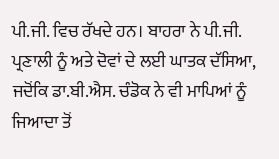ਪੀ.ਜੀ. ਵਿਚ ਰੱਖਦੇ ਹਨ। ਬਾਹਰਾ ਨੇ ਪੀ.ਜੀ. ਪ੍ਰਣਾਲੀ ਨੂੰ ਅਤੇ ਦੋਵਾਂ ਦੇ ਲਈ ਘਾਤਕ ਦੱਸਿਆ, ਜਦੋਂਕਿ ਡਾ.ਬੀ.ਐਸ. ਚੰਡੋਕ ਨੇ ਵੀ ਮਾਪਿਆਂ ਨੂੰ ਜਿਆਦਾ ਤੋਂ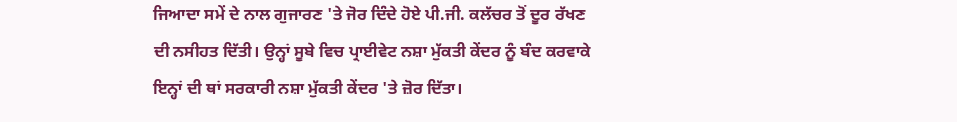ਜਿਆਦਾ ਸਮੇਂ ਦੇ ਨਾਲ ਗੁਜਾਰਣ 'ਤੇ ਜੋਰ ਦਿੰਦੇ ਹੋਏ ਪੀ.ਜੀ. ਕਲੱਚਰ ਤੋਂ ਦੂਰ ਰੱਖਣ ਦੀ ਨਸੀਹਤ ਦਿੱਤੀ। ਉਨ੍ਹਾਂ ਸੂਬੇ ਵਿਚ ਪ੍ਰਾਈਵੇਟ ਨਸ਼ਾ ਮੁੱਕਤੀ ਕੇਂਦਰ ਨੂੰ ਬੰਦ ਕਰਵਾਕੇ  ਇਨ੍ਹਾਂ ਦੀ ਥਾਂ ਸਰਕਾਰੀ ਨਸ਼ਾ ਮੁੱਕਤੀ ਕੇਂਦਰ 'ਤੇ ਜ਼ੋਰ ਦਿੱਤਾ।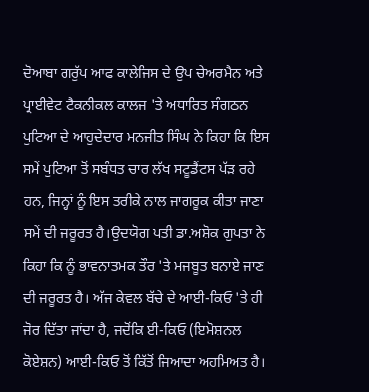ਦੋਆਬਾ ਗਰੁੱਪ ਆਫ ਕਾਲੇਜਿਸ ਦੇ ਉਪ ਚੇਅਰਮੈਨ ਅਤੇ ਪ੍ਰਾਈਵੇਟ ਟੈਕਨੀਕਲ ਕਾਲਜ 'ਤੇ ਅਧਾਰਿਤ ਸੰਗਠਨ ਪੁਟਿਆ ਦੇ ਆਹੁਦੇਦਾਰ ਮਨਜੀਤ ਸਿੰਘ ਨੇ ਕਿਹਾ ਕਿ ਇਸ ਸਮੇਂ ਪੁਟਿਆ ਤੋਂ ਸਬੰਧਤ ਚਾਰ ਲੱਖ ਸਟੂਡੈਂਟਸ ਪੱੜ ਰਹੇ ਹਨ, ਜਿਨ੍ਹਾਂ ਨੂੰ ਇਸ ਤਰੀਕੇ ਨਾਲ ਜਾਗਰੂਕ ਕੀਤਾ ਜਾਣਾ ਸਮੇਂ ਦੀ ਜਰੂਰਤ ਹੈ।ਉਦਯੋਗ ਪਤੀ ਡਾ.ਅਸ਼ੋਕ ਗੁਪਤਾ ਨੇ ਕਿਹਾ ਕਿ ਨੂੰ ਭਾਵਨਾਤਮਕ ਤੌਰ 'ਤੇ ਮਜਬੂਤ ਬਨਾਏ ਜਾਣ ਦੀ ਜਰੂਰਤ ਹੈ। ਅੱਜ ਕੇਵਲ ਬੱਚੇ ਦੇ ਆਈ-ਕਿਓ 'ਤੇ ਹੀ ਜੋਰ ਦਿੱਤਾ ਜਾਂਦਾ ਹੈ, ਜਦੋਂਕਿ ਈ-ਕਿਓ (ਇਮੋਸ਼ਨਲ ਕੋਏਸ਼ਨ) ਆਈ-ਕਿਓ ਤੋਂ ਕਿੱਤੋਂ ਜਿਆਦਾ ਅਹਮਿਅਤ ਹੈ।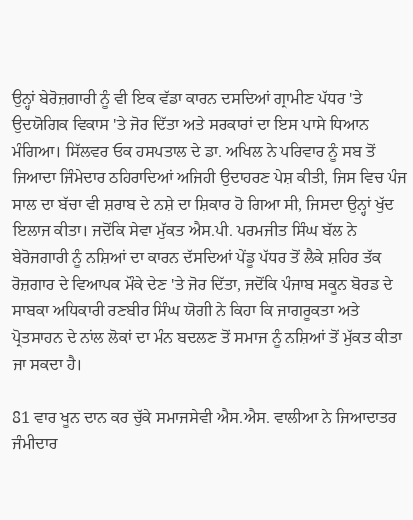ਉਨ੍ਹਾਂ ਬੇਰੋਜ਼ਗਾਰੀ ਨੂੰ ਵੀ ਇਕ ਵੱਡਾ ਕਾਰਨ ਦਸਦਿਆਂ ਗ੍ਰਾਮੀਣ ਪੱਧਰ 'ਤੇ ਉਦਯੋਗਿਕ ਵਿਕਾਸ 'ਤੇ ਜੋਰ ਦਿੱਤਾ ਅਤੇ ਸਰਕਾਰਾਂ ਦਾ ਇਸ ਪਾਸੇ ਧਿਆਨ ਮੰਗਿਆ। ਸਿੱਲਵਰ ਓਕ ਹਸਪਤਾਲ ਦੇ ਡਾ. ਅਖਿਲ ਨੇ ਪਰਿਵਾਰ ਨੂੰ ਸਬ ਤੋਂ ਜਿਆਦਾ ਜਿੰਮੇਦਾਰ ਠਹਿਰਾਦਿਆਂ ਅਜਿਹੀ ਉਦਾਹਰਣ ਪੇਸ਼ ਕੀਤੀ, ਜਿਸ ਵਿਚ ਪੰਜ ਸਾਲ ਦਾ ਬੱਚਾ ਵੀ ਸ਼ਰਾਬ ਦੇ ਨਸ਼ੇ ਦਾ ਸ਼ਿਕਾਰ ਹੋ ਗਿਆ ਸੀ, ਜਿਸਦਾ ਉਨ੍ਹਾਂ ਖੁੱਦ ਇਲਾਜ ਕੀਤਾ। ਜਦੋਂਕਿ ਸੇਵਾ ਮੁੱਕਤ ਐਸ.ਪੀ. ਪਰਮਜੀਤ ਸਿੰਘ ਬੱਲ ਨੇ ਬੇਰੋਜਗਾਰੀ ਨੂੰ ਨਸ਼ਿਆਂ ਦਾ ਕਾਰਨ ਦੱਸਦਿਆਂ ਪੇਂਡੂ ਪੱਧਰ ਤੋਂ ਲੈਕੇ ਸ਼ਹਿਰ ਤੱਕ ਰੋਜ਼ਗਾਰ ਦੇ ਵਿਆਪਕ ਮੌਕੇ ਦੇਣ 'ਤੇ ਜੋਰ ਦਿੱਤਾ, ਜਦੋਂਕਿ ਪੰਜਾਬ ਸਕੂਨ ਬੋਰਡ ਦੇ ਸਾਬਕਾ ਅਧਿਕਾਰੀ ਰਣਬੀਰ ਸਿੰਘ ਯੋਗੀ ਨੇ ਕਿਹਾ ਕਿ ਜਾਗਰੂਕਤਾ ਅਤੇ ਪ੍ਰੋਤਸਾਹਨ ਦੇ ਨਾਂਲ ਲੋਕਾਂ ਦਾ ਮੰਨ ਬਦਲਣ ਤੋਂ ਸਮਾਜ ਨੂੰ ਨਸ਼ਿਆਂ ਤੋਂ ਮੁੱਕਤ ਕੀਤਾ ਜਾ ਸਕਦਾ ਹੈ।

81 ਵਾਰ ਖੂਨ ਦਾਨ ਕਰ ਚੁੱਕੇ ਸਮਾਜਸੇਵੀ ਐਸ.ਐਸ. ਵਾਲੀਆ ਨੇ ਜਿਆਦਾਤਰ ਜੰਮੀਦਾਰ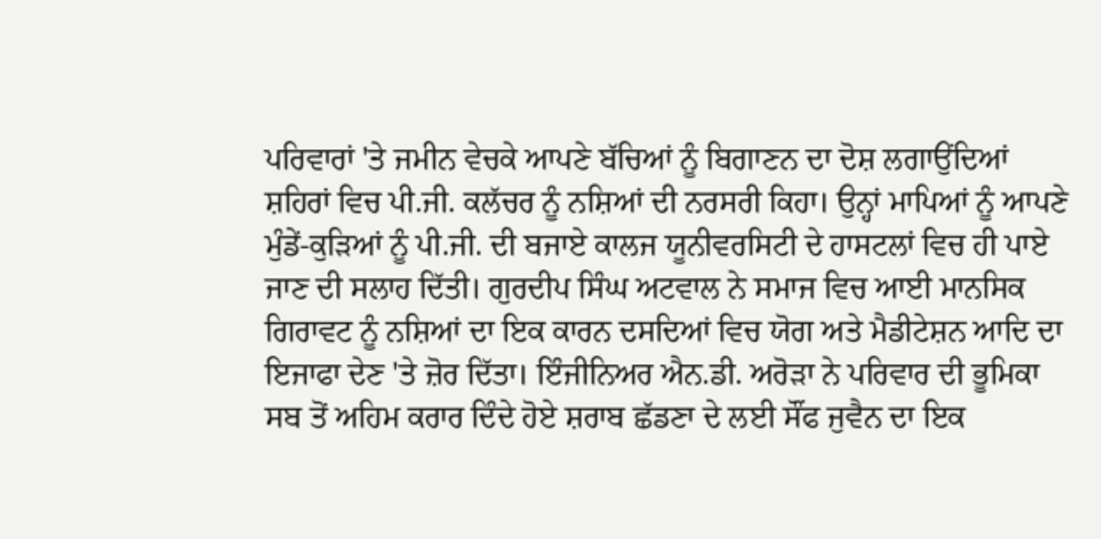ਪਰਿਵਾਰਾਂ 'ਤੇ ਜਮੀਨ ਵੇਚਕੇ ਆਪਣੇ ਬੱਚਿਆਂ ਨੂੰ ਬਿਗਾਣਨ ਦਾ ਦੋਸ਼ ਲਗਾਉਂਦਿਆਂ ਸ਼ਹਿਰਾਂ ਵਿਚ ਪੀ.ਜੀ. ਕਲੱਚਰ ਨੂੰ ਨਸ਼ਿਆਂ ਦੀ ਨਰਸਰੀ ਕਿਹਾ। ਉਨ੍ਹਾਂ ਮਾਪਿਆਂ ਨੂੰ ਆਪਣੇ ਮੁੰਡੇਂ-ਕੁੜਿਆਂ ਨੂੰ ਪੀ.ਜੀ. ਦੀ ਬਜਾਏ ਕਾਲਜ ਯੂਨੀਵਰਸਿਟੀ ਦੇ ਹਾਸਟਲਾਂ ਵਿਚ ਹੀ ਪਾਏ ਜਾਣ ਦੀ ਸਲਾਹ ਦਿੱਤੀ। ਗੁਰਦੀਪ ਸਿੰਘ ਅਟਵਾਲ ਨੇ ਸਮਾਜ ਵਿਚ ਆਈ ਮਾਨਸਿਕ ਗਿਰਾਵਟ ਨੂੰ ਨਸ਼ਿਆਂ ਦਾ ਇਕ ਕਾਰਨ ਦਸਦਿਆਂ ਵਿਚ ਯੋਗ ਅਤੇ ਮੈਡੀਟੇਸ਼ਨ ਆਦਿ ਦਾ ਇਜਾਫਾ ਦੇਣ 'ਤੇ ਜ਼ੋਰ ਦਿੱਤਾ। ਇੰਜੀਨਿਅਰ ਐਨ.ਡੀ. ਅਰੋੜਾ ਨੇ ਪਰਿਵਾਰ ਦੀ ਭੂਮਿਕਾ ਸਬ ਤੋਂ ਅਹਿਮ ਕਰਾਰ ਦਿੰਦੇ ਹੋਏ ਸ਼ਰਾਬ ਛੱਡਣਾ ਦੇ ਲਈ ਸੌਂਫ ਜੁਵੈਨ ਦਾ ਇਕ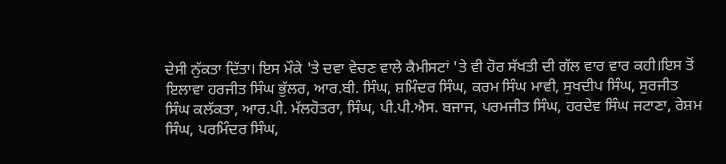ਦੇਸੀ ਨੁੱਕਤਾ ਦਿੱਤਾ। ਇਸ ਮੌਕੇ 'ਤੇ ਦਵਾ ਵੇਚਣ ਵਾਲੇ ਕੈਮੀਸਟਾਂ 'ਤੇ ਵੀ ਹੋਰ ਸੱਖਤੀ ਦੀ ਗੱਲ ਵਾਰ ਵਾਰ ਕਹੀ।ਇਸ ਤੋਂ ਇਲਾਵਾ ਹਰਜੀਤ ਸਿੰਘ ਭੁੱਲਰ, ਆਰ.ਬੀ. ਸਿੰਘ, ਸ਼ਮਿੰਦਰ ਸਿੰਘ, ਕਰਮ ਸਿੰਘ ਮਾਵੀ, ਸੁਖਦੀਪ ਸਿੰਘ, ਸੁਰਜੀਤ ਸਿੰਘ ਕਲੱਕਤਾ, ਆਰ.ਪੀ. ਮੱਲਹੋਤਰਾ, ਸਿੰਘ, ਪੀ.ਪੀ.ਐਸ. ਬਜਾਜ, ਪਰਮਜੀਤ ਸਿੰਘ, ਹਰਦੇਵ ਸਿੰਘ ਜਟਾਣਾ, ਰੇਸ਼ਮ ਸਿੰਘ, ਪਰਮਿੰਦਰ ਸਿੰਘ,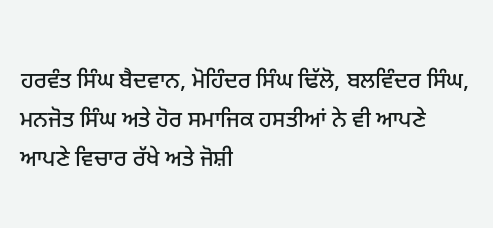ਹਰਵੰਤ ਸਿੰਘ ਬੈਦਵਾਨ, ਮੋਹਿੰਦਰ ਸਿੰਘ ਢਿੱਲੋ, ਬਲਵਿੰਦਰ ਸਿੰਘ, ਮਨਜੋਤ ਸਿੰਘ ਅਤੇ ਹੋਰ ਸਮਾਜਿਕ ਹਸਤੀਆਂ ਨੇ ਵੀ ਆਪਣੇ ਆਪਣੇ ਵਿਚਾਰ ਰੱਖੇ ਅਤੇ ਜੋਸ਼ੀ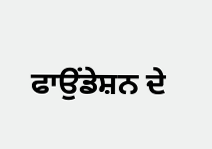ਫਾਉਂਡੇਸ਼ਨ ਦੇ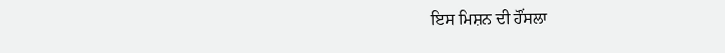ਇਸ ਮਿਸ਼ਨ ਦੀ ਹੌਂਸਲਾ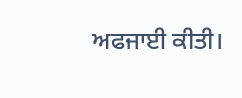ਅਫਜਾਈ ਕੀਤੀ।